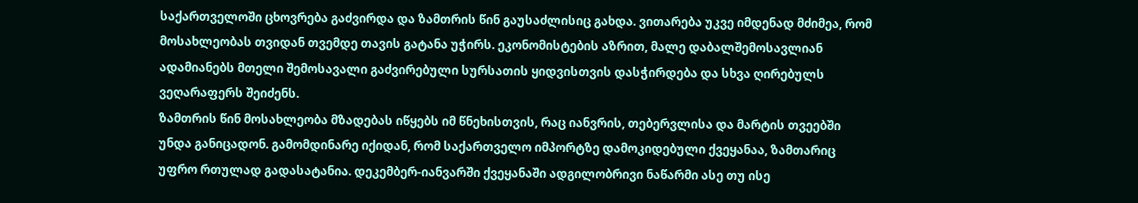საქართველოში ცხოვრება გაძვირდა და ზამთრის წინ გაუსაძლისიც გახდა. ვითარება უკვე იმდენად მძიმეა, რომ მოსახლეობას თვიდან თვემდე თავის გატანა უჭირს. ეკონომისტების აზრით, მალე დაბალშემოსავლიან ადამიანებს მთელი შემოსავალი გაძვირებული სურსათის ყიდვისთვის დასჭირდება და სხვა ღირებულს ვეღარაფერს შეიძენს.
ზამთრის წინ მოსახლეობა მზადებას იწყებს იმ წნეხისთვის, რაც იანვრის, თებერვლისა და მარტის თვეებში უნდა განიცადონ. გამომდინარე იქიდან, რომ საქართველო იმპორტზე დამოკიდებული ქვეყანაა, ზამთარიც უფრო რთულად გადასატანია. დეკემბერ-იანვარში ქვეყანაში ადგილობრივი ნაწარმი ასე თუ ისე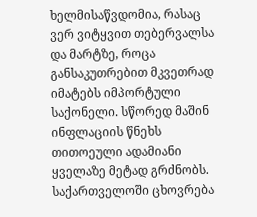ხელმისაწვდომია, რასაც ვერ ვიტყვით თებერვალსა და მარტზე, როცა განსაკუთრებით მკვეთრად იმატებს იმპორტული საქონელი. სწორედ მაშინ ინფლაციის წნეხს თითოეული ადამიანი ყველაზე მეტად გრძნობს.
საქართველოში ცხოვრება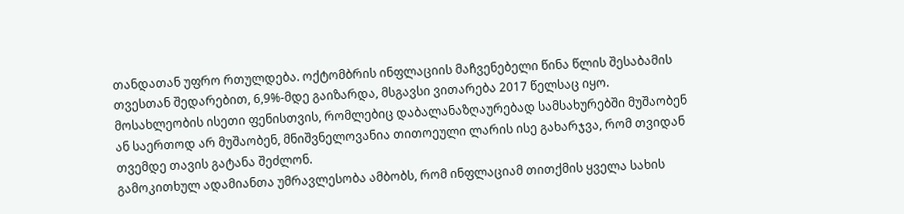თანდათან უფრო რთულდება. ოქტომბრის ინფლაციის მაჩვენებელი წინა წლის შესაბამის თვესთან შედარებით, 6,9%-მდე გაიზარდა, მსგავსი ვითარება 2017 წელსაც იყო. მოსახლეობის ისეთი ფენისთვის, რომლებიც დაბალანაზღაურებად სამსახურებში მუშაობენ ან საერთოდ არ მუშაობენ, მნიშვნელოვანია თითოეული ლარის ისე გახარჯვა, რომ თვიდან თვემდე თავის გატანა შეძლონ.
გამოკითხულ ადამიანთა უმრავლესობა ამბობს, რომ ინფლაციამ თითქმის ყველა სახის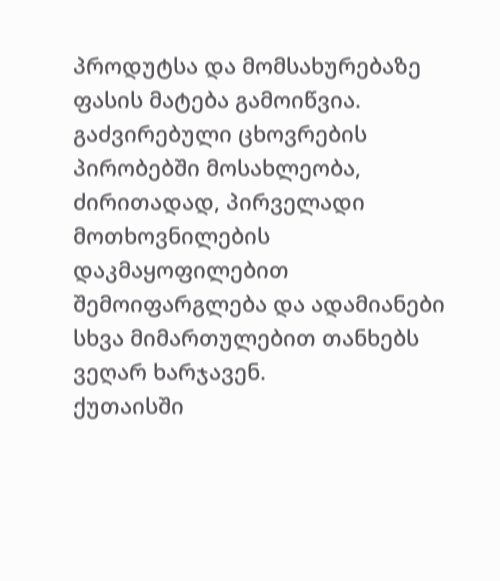პროდუტსა და მომსახურებაზე ფასის მატება გამოიწვია. გაძვირებული ცხოვრების პირობებში მოსახლეობა, ძირითადად, პირველადი მოთხოვნილების დაკმაყოფილებით შემოიფარგლება და ადამიანები სხვა მიმართულებით თანხებს ვეღარ ხარჯავენ.
ქუთაისში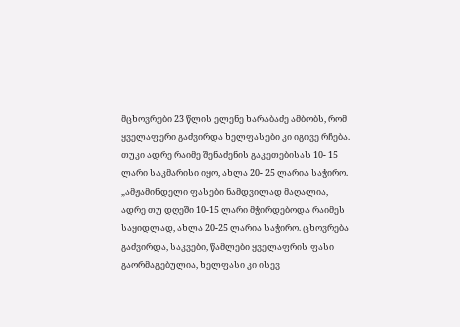მცხოვრები 23 წლის ელენე ხარაბაძე ამბობს, რომ ყველაფერი გაძვირდა ხელფასები კი იგივე რჩება. თუკი ადრე რაიმე შენაძენის გაკეთებისას 10- 15 ლარი საკმარისი იყო, ახლა 20- 25 ლარია საჭირო.
„ამჟამინდელი ფასები ნამდვილად მაღალია, ადრე თუ დღეში 10-15 ლარი მჭირდებოდა რაიმეს საყიდლად, ახლა 20-25 ლარია საჭირო. ცხოვრება გაძვირდა, საკვები, წამლები ყველაფრის ფასი გაორმაგებულია, ხელფასი კი ისევ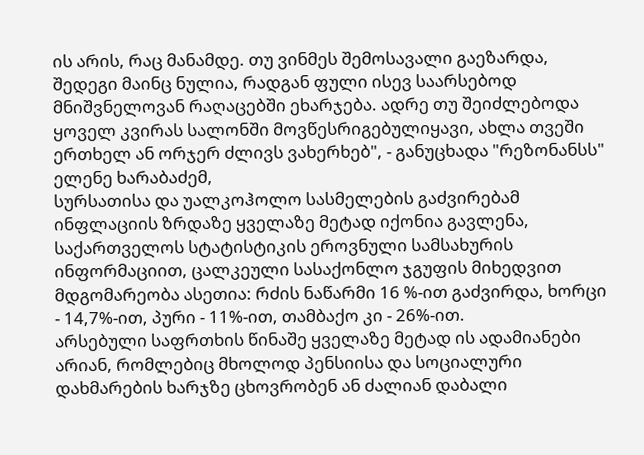ის არის, რაც მანამდე. თუ ვინმეს შემოსავალი გაეზარდა, შედეგი მაინც ნულია, რადგან ფული ისევ საარსებოდ მნიშვნელოვან რაღაცებში ეხარჯება. ადრე თუ შეიძლებოდა ყოველ კვირას სალონში მოვწესრიგებულიყავი, ახლა თვეში ერთხელ ან ორჯერ ძლივს ვახერხებ", - განუცხადა "რეზონანსს" ელენე ხარაბაძემ,
სურსათისა და უალკოჰოლო სასმელების გაძვირებამ ინფლაციის ზრდაზე ყველაზე მეტად იქონია გავლენა, საქართველოს სტატისტიკის ეროვნული სამსახურის ინფორმაციით, ცალკეული სასაქონლო ჯგუფის მიხედვით მდგომარეობა ასეთია: რძის ნაწარმი 16 %-ით გაძვირდა, ხორცი - 14,7%-ით, პური - 11%-ით, თამბაქო კი - 26%-ით.
არსებული საფრთხის წინაშე ყველაზე მეტად ის ადამიანები არიან, რომლებიც მხოლოდ პენსიისა და სოციალური დახმარების ხარჯზე ცხოვრობენ ან ძალიან დაბალი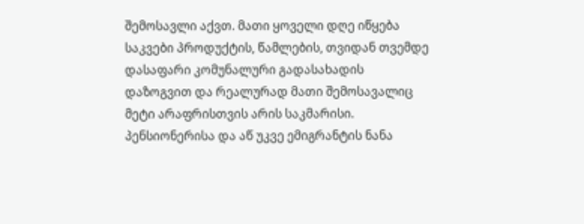შემოსავლი აქვთ. მათი ყოველი დღე იწყება საკვები პროდუქტის, წამლების, თვიდან თვემდე დასაფარი კომუნალური გადასახადის დაზოგვით და რეალურად მათი შემოსავალიც მეტი არაფრისთვის არის საკმარისი.
პენსიონერისა და აწ უკვე ემიგრანტის ნანა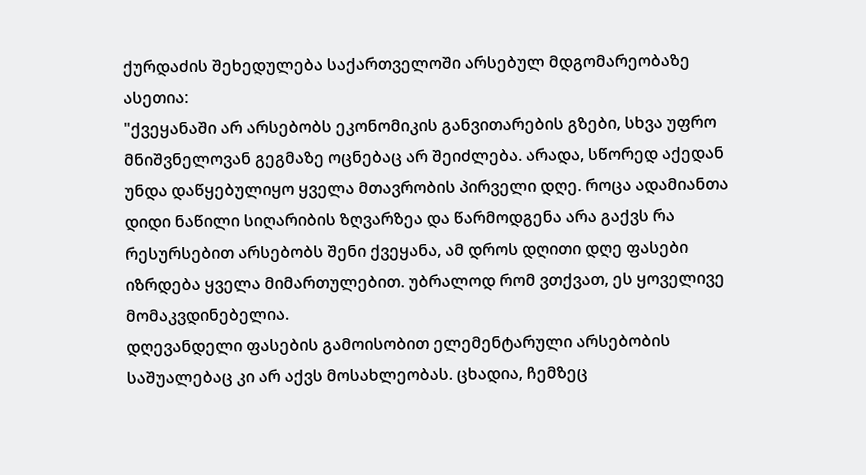ქურდაძის შეხედულება საქართველოში არსებულ მდგომარეობაზე ასეთია:
"ქვეყანაში არ არსებობს ეკონომიკის განვითარების გზები, სხვა უფრო მნიშვნელოვან გეგმაზე ოცნებაც არ შეიძლება. არადა, სწორედ აქედან უნდა დაწყებულიყო ყველა მთავრობის პირველი დღე. როცა ადამიანთა დიდი ნაწილი სიღარიბის ზღვარზეა და წარმოდგენა არა გაქვს რა რესურსებით არსებობს შენი ქვეყანა, ამ დროს დღითი დღე ფასები იზრდება ყველა მიმართულებით. უბრალოდ რომ ვთქვათ, ეს ყოველივე მომაკვდინებელია.
დღევანდელი ფასების გამოისობით ელემენტარული არსებობის საშუალებაც კი არ აქვს მოსახლეობას. ცხადია, ჩემზეც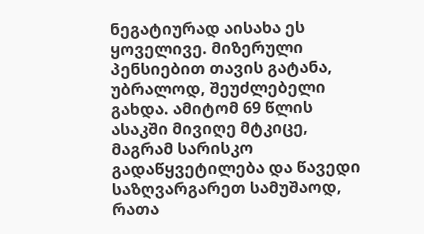ნეგატიურად აისახა ეს ყოველივე. მიზერული პენსიებით თავის გატანა, უბრალოდ, შეუძლებელი გახდა. ამიტომ 69 წლის ასაკში მივიღე მტკიცე, მაგრამ სარისკო გადაწყვეტილება და წავედი საზღვარგარეთ სამუშაოდ, რათა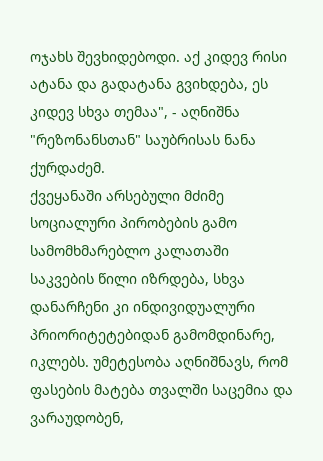ოჯახს შევხიდებოდი. აქ კიდევ რისი ატანა და გადატანა გვიხდება, ეს კიდევ სხვა თემაა", - აღნიშნა "რეზონანსთან" საუბრისას ნანა ქურდაძემ.
ქვეყანაში არსებული მძიმე სოციალური პირობების გამო სამომხმარებლო კალათაში საკვების წილი იზრდება, სხვა დანარჩენი კი ინდივიდუალური პრიორიტეტებიდან გამომდინარე, იკლებს. უმეტესობა აღნიშნავს, რომ ფასების მატება თვალში საცემია და ვარაუდობენ,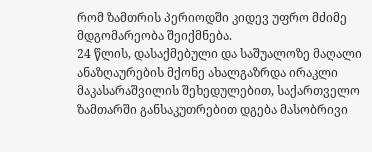რომ ზამთრის პერიოდში კიდევ უფრო მძიმე მდგომარეობა შეიქმნება.
24 წლის, დასაქმებული და საშუალოზე მაღალი ანაზღაურების მქონე ახალგაზრდა ირაკლი მაკასარაშვილის შეხედულებით, საქართველო ზამთარში განსაკუთრებით დგება მასობრივი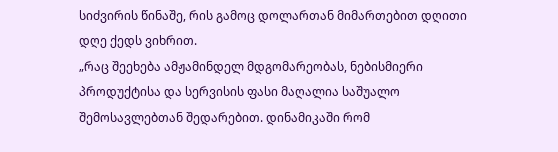სიძვირის წინაშე, რის გამოც დოლართან მიმართებით დღითი დღე ქედს ვიხრით.
„რაც შეეხება ამჟამინდელ მდგომარეობას, ნებისმიერი პროდუქტისა და სერვისის ფასი მაღალია საშუალო შემოსავლებთან შედარებით. დინამიკაში რომ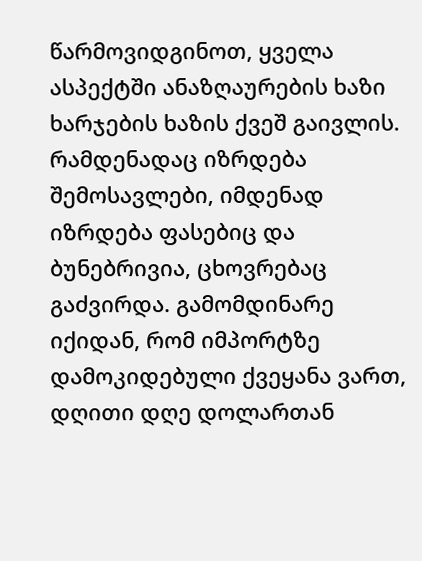წარმოვიდგინოთ, ყველა ასპექტში ანაზღაურების ხაზი ხარჯების ხაზის ქვეშ გაივლის. რამდენადაც იზრდება შემოსავლები, იმდენად იზრდება ფასებიც და ბუნებრივია, ცხოვრებაც გაძვირდა. გამომდინარე იქიდან, რომ იმპორტზე დამოკიდებული ქვეყანა ვართ, დღითი დღე დოლართან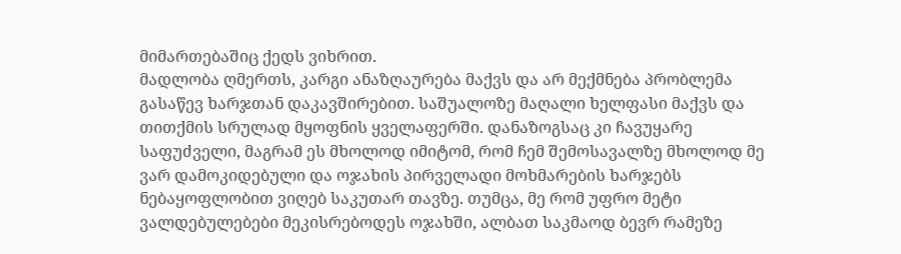მიმართებაშიც ქედს ვიხრით.
მადლობა ღმერთს, კარგი ანაზღაურება მაქვს და არ მექმნება პრობლემა გასაწევ ხარჯთან დაკავშირებით. საშუალოზე მაღალი ხელფასი მაქვს და თითქმის სრულად მყოფნის ყველაფერში. დანაზოგსაც კი ჩავუყარე საფუძველი, მაგრამ ეს მხოლოდ იმიტომ, რომ ჩემ შემოსავალზე მხოლოდ მე ვარ დამოკიდებული და ოჯახის პირველადი მოხმარების ხარჯებს ნებაყოფლობით ვიღებ საკუთარ თავზე. თუმცა, მე რომ უფრო მეტი ვალდებულებები მეკისრებოდეს ოჯახში, ალბათ საკმაოდ ბევრ რამეზე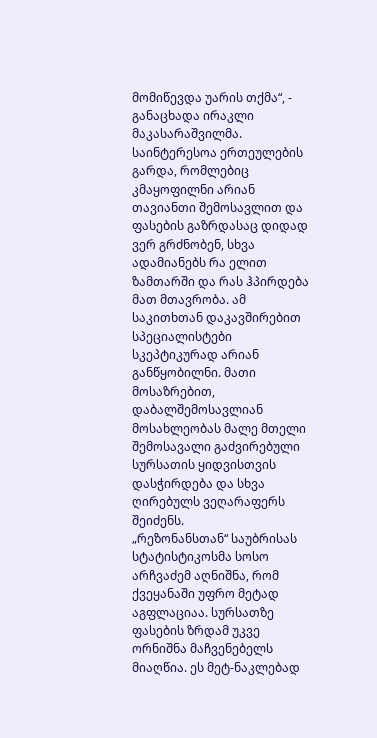მომიწევდა უარის თქმა“, - განაცხადა ირაკლი მაკასარაშვილმა.
საინტერესოა ერთეულების გარდა, რომლებიც კმაყოფილნი არიან თავიანთი შემოსავლით და ფასების გაზრდასაც დიდად ვერ გრძნობენ, სხვა ადამიანებს რა ელით ზამთარში და რას ჰპირდება მათ მთავრობა. ამ საკითხთან დაკავშირებით სპეციალისტები სკეპტიკურად არიან განწყობილნი. მათი მოსაზრებით, დაბალშემოსავლიან მოსახლეობას მალე მთელი შემოსავალი გაძვირებული სურსათის ყიდვისთვის დასჭირდება და სხვა ღირებულს ვეღარაფერს შეიძენს.
„რეზონანსთან“ საუბრისას სტატისტიკოსმა სოსო არჩვაძემ აღნიშნა, რომ ქვეყანაში უფრო მეტად აგფლაციაა. სურსათზე ფასების ზრდამ უკვე ორნიშნა მაჩვენებელს მიაღწია. ეს მეტ-ნაკლებად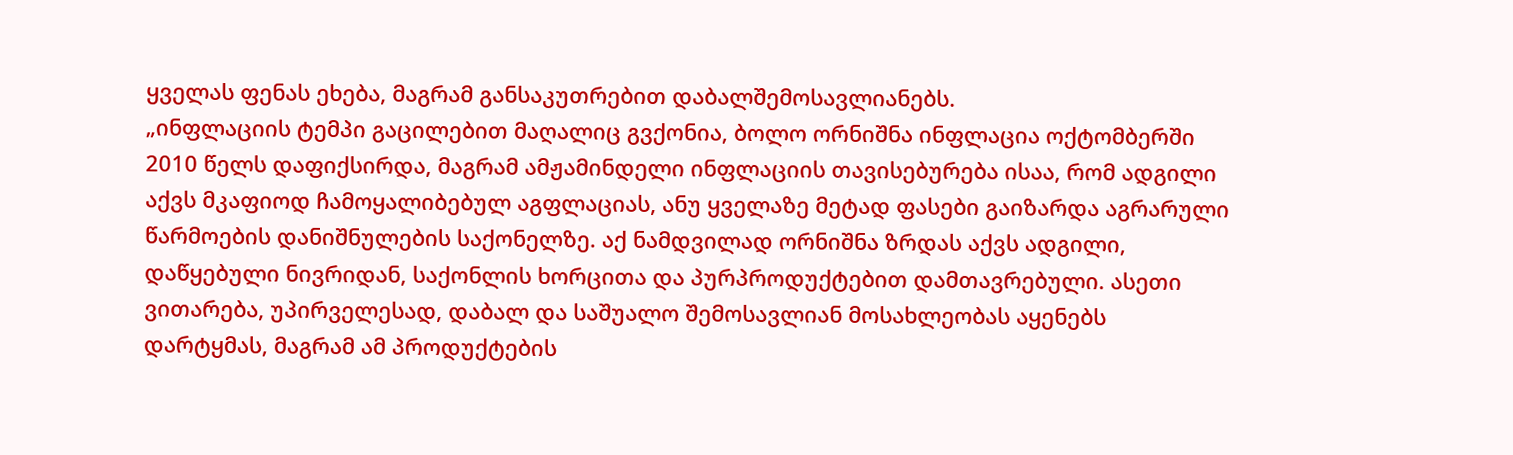ყველას ფენას ეხება, მაგრამ განსაკუთრებით დაბალშემოსავლიანებს.
„ინფლაციის ტემპი გაცილებით მაღალიც გვქონია, ბოლო ორნიშნა ინფლაცია ოქტომბერში 2010 წელს დაფიქსირდა, მაგრამ ამჟამინდელი ინფლაციის თავისებურება ისაა, რომ ადგილი აქვს მკაფიოდ ჩამოყალიბებულ აგფლაციას, ანუ ყველაზე მეტად ფასები გაიზარდა აგრარული წარმოების დანიშნულების საქონელზე. აქ ნამდვილად ორნიშნა ზრდას აქვს ადგილი, დაწყებული ნივრიდან, საქონლის ხორცითა და პურპროდუქტებით დამთავრებული. ასეთი ვითარება, უპირველესად, დაბალ და საშუალო შემოსავლიან მოსახლეობას აყენებს დარტყმას, მაგრამ ამ პროდუქტების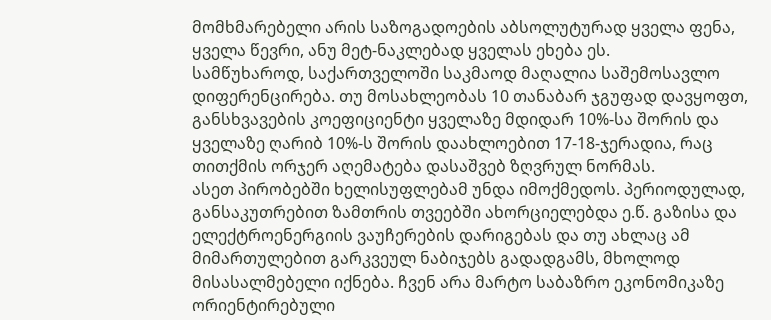მომხმარებელი არის საზოგადოების აბსოლუტურად ყველა ფენა, ყველა წევრი, ანუ მეტ-ნაკლებად ყველას ეხება ეს.
სამწუხაროდ, საქართველოში საკმაოდ მაღალია საშემოსავლო დიფერენცირება. თუ მოსახლეობას 10 თანაბარ ჯგუფად დავყოფთ, განსხვავების კოეფიციენტი ყველაზე მდიდარ 10%-სა შორის და ყველაზე ღარიბ 10%-ს შორის დაახლოებით 17-18-ჯერადია, რაც თითქმის ორჯერ აღემატება დასაშვებ ზღვრულ ნორმას.
ასეთ პირობებში ხელისუფლებამ უნდა იმოქმედოს. პერიოდულად, განსაკუთრებით ზამთრის თვეებში ახორციელებდა ე.წ. გაზისა და ელექტროენერგიის ვაუჩერების დარიგებას და თუ ახლაც ამ მიმართულებით გარკვეულ ნაბიჯებს გადადგამს, მხოლოდ მისასალმებელი იქნება. ჩვენ არა მარტო საბაზრო ეკონომიკაზე ორიენტირებული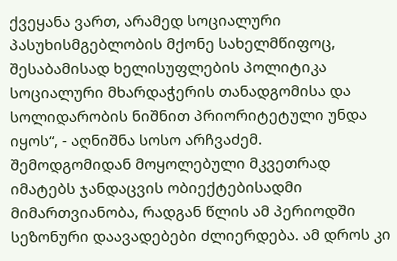ქვეყანა ვართ, არამედ სოციალური პასუხისმგებლობის მქონე სახელმწიფოც, შესაბამისად ხელისუფლების პოლიტიკა სოციალური მხარდაჭერის თანადგომისა და სოლიდარობის ნიშნით პრიორიტეტული უნდა იყოს“, - აღნიშნა სოსო არჩვაძემ.
შემოდგომიდან მოყოლებული მკვეთრად იმატებს ჯანდაცვის ობიექტებისადმი მიმართვიანობა, რადგან წლის ამ პერიოდში სეზონური დაავადებები ძლიერდება. ამ დროს კი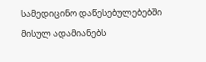სამედიცინო დაწესებულებებში მისულ ადამიანებს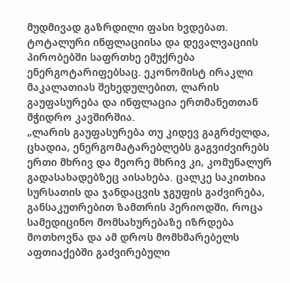მუდმივად გაზრდილი ფასი ხვდებათ. ტოტალური ინფლაციისა და დევალვაციის პირობებში საფრთხე ემუქრება ენერგოტარიფებსაც. ეკონომისტ ირაკლი მაკალათიას შეხედულებით, ლარის გაუფასურება და ინფლაცია ერთმანეთთან მჭიდრო კავშირშია.
„ლარის გაუფასურება თუ კიდევ გაგრძელდა, ცხადია, ენერგომატარებლებს გაგვიძვირებს ერთი მხრივ და მეორე მხრივ კი, კომუნალურ გადასახადებზეც აისახება. ცალკე საკითხია სურსათის და ჯანდაცვის ჯგუფის გაძვირება, განსაკუთრებით ზამთრის პერიოდში, როცა სამედიცინო მომსახურებაზე იზრდება მოთხოვნა და ამ დროს მომხმარებელს აფთიაქებში გაძვირებული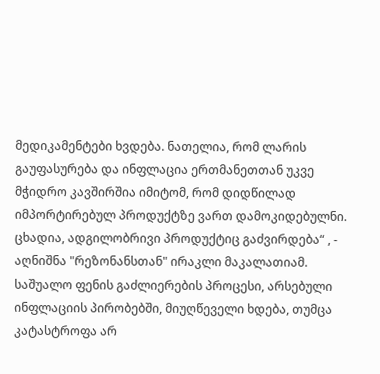მედიკამენტები ხვდება. ნათელია, რომ ლარის გაუფასურება და ინფლაცია ერთმანეთთან უკვე მჭიდრო კავშირშია იმიტომ, რომ დიდწილად იმპორტირებულ პროდუქტზე ვართ დამოკიდებულნი. ცხადია, ადგილობრივი პროდუქტიც გაძვირდება“ , - აღნიშნა "რეზონანსთან" ირაკლი მაკალათიამ.
საშუალო ფენის გაძლიერების პროცესი, არსებული ინფლაციის პირობებში, მიუღწეველი ხდება, თუმცა კატასტროფა არ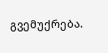გვემუქრება.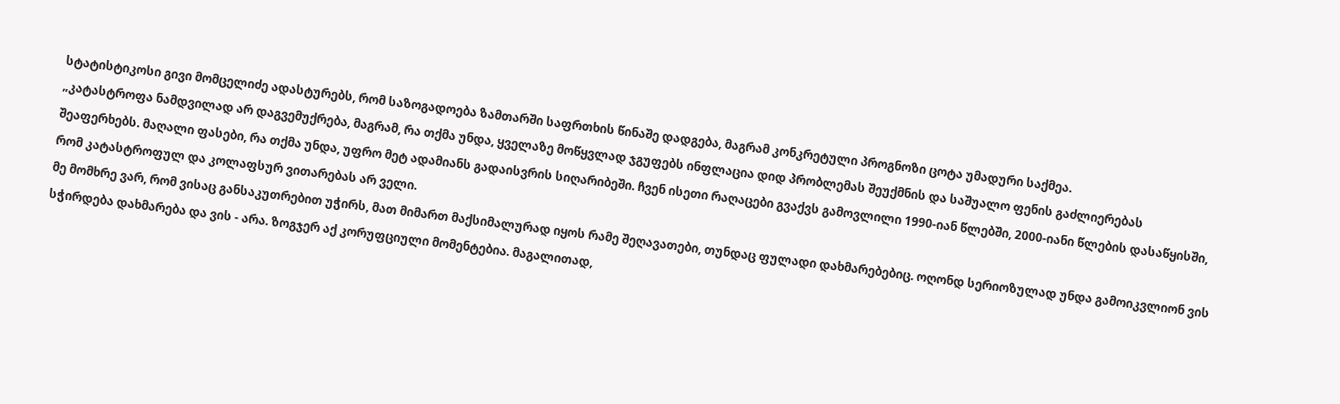სტატისტიკოსი გივი მომცელიძე ადასტურებს, რომ საზოგადოება ზამთარში საფრთხის წინაშე დადგება, მაგრამ კონკრეტული პროგნოზი ცოტა უმადური საქმეა.
„კატასტროფა ნამდვილად არ დაგვემუქრება, მაგრამ, რა თქმა უნდა, ყველაზე მოწყვლად ჯგუფებს ინფლაცია დიდ პრობლემას შეუქმნის და საშუალო ფენის გაძლიერებას შეაფერხებს. მაღალი ფასები, რა თქმა უნდა, უფრო მეტ ადამიანს გადაისვრის სიღარიბეში. ჩვენ ისეთი რაღაცები გვაქვს გამოვლილი 1990-იან წლებში, 2000-იანი წლების დასაწყისში, რომ კატასტროფულ და კოლაფსურ ვითარებას არ ველი.
მე მომხრე ვარ, რომ ვისაც განსაკუთრებით უჭირს, მათ მიმართ მაქსიმალურად იყოს რამე შეღავათები, თუნდაც ფულადი დახმარებებიც. ოღონდ სერიოზულად უნდა გამოიკვლიონ ვის სჭირდება დახმარება და ვის - არა. ზოგჯერ აქ კორუფციული მომენტებია. მაგალითად,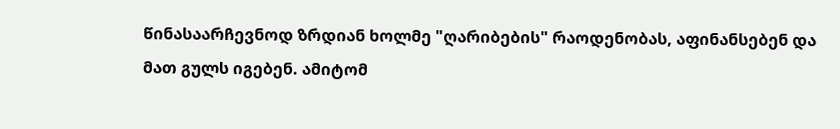წინასაარჩევნოდ ზრდიან ხოლმე "ღარიბების" რაოდენობას, აფინანსებენ და მათ გულს იგებენ. ამიტომ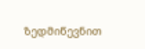ზედმიწევნით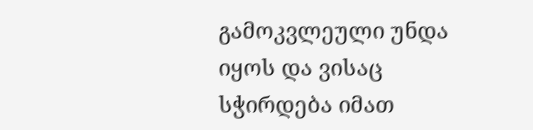გამოკვლეული უნდა იყოს და ვისაც სჭირდება იმათ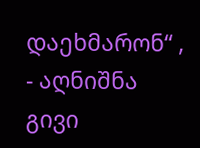დაეხმარონ“ , - აღნიშნა გივი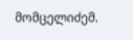მომცელიძემ.